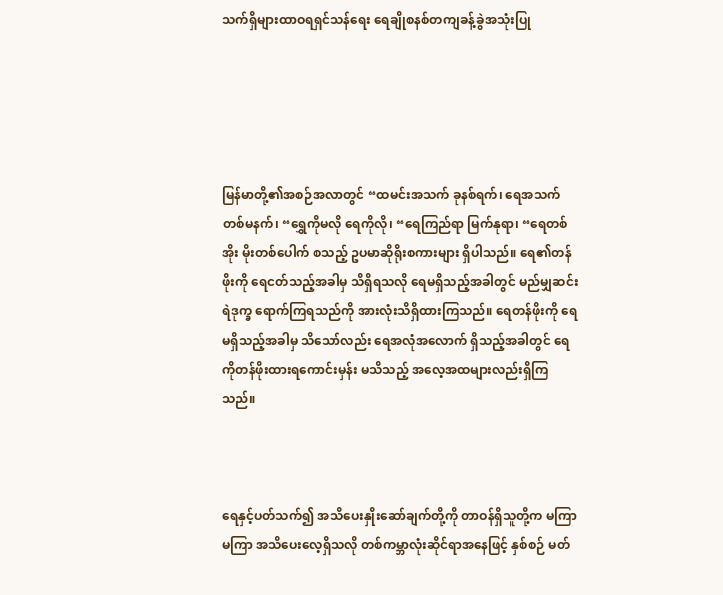သက်ရှိများထာဝရရှင်သန်ရေး ရေချိုစနစ်တကျခန့်ခွဲအသုံးပြု





မြန်မာတို့၏အစဉ်အလာတွင် “ထမင်းအသက် ခုနစ်ရက်၊ ရေအသက် တစ်မနက်၊ “ရွှေကိုမလို ရေကိုလို၊ “ရေကြည်ရာ မြက်နုရာ၊ “ရေတစ်အိုး မိုးတစ်ပေါက် စသည့် ဥပမာဆိုရိုးစကားများ ရှိပါသည်။ ရေ၏တန်ဖိုးကို ရေငတ်သည့်အခါမှ သိရှိရသလို ရေမရှိသည့်အခါတွင် မည်မျှဆင်းရဲဒုက္ခ ရောက်ကြရသည်ကို အားလုံးသိရှိထားကြသည်။ ရေတန်ဖိုးကို ရေမရှိသည့်အခါမှ သိသော်လည်း ရေအလုံအလောက် ရှိသည့်အခါတွင် ရေကိုတန်ဖိုးထားရကောင်းမှန်း မသိသည့် အလေ့အထများလည်းရှိကြသည်။



ရေနှင့်ပတ်သက်၍ အသိပေးနှိုးဆော်ချက်တို့ကို တာဝန်ရှိသူတို့က မကြာမကြာ အသိပေးလေ့ရှိသလို တစ်ကမ္ဘာလုံးဆိုင်ရာအနေဖြင့် နှစ်စဉ် မတ်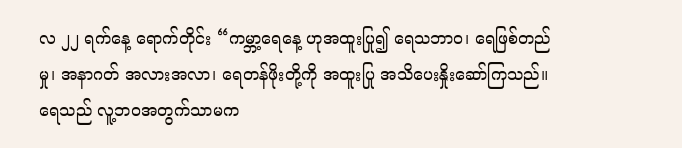လ ၂၂ ရက်နေ့ ရောက်တိုင်း “ကမ္ဘာ့ရေနေ့ ဟုအထူးပြု၍ ရေသဘာဝ၊ ရေဖြစ်တည်မှု၊ အနာဂတ် အလားအလာ၊ ရေတန်ဖိုးတို့ကို အထူးပြု အသိပေးနှိုးဆော်ကြသည်။ ရေသည် လူ့ဘဝအတွက်သာမက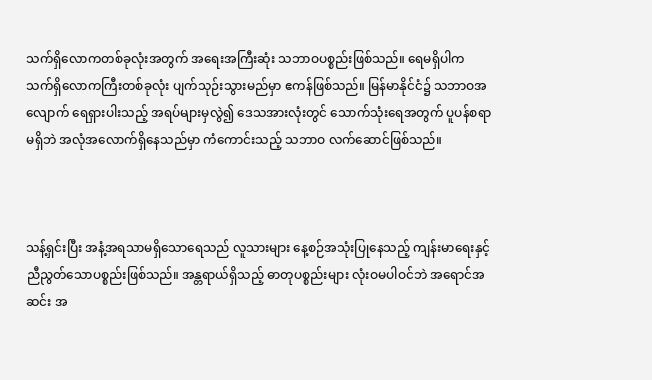သက်ရှိလောကတစ်ခုလုံးအတွက် အရေးအကြီးဆုံး သဘာဝပစ္စည်းဖြစ်သည်။ ရေမရှိပါက သက်ရှိလောကကြီးတစ်ခုလုံး ပျက်သုဉ်းသွားမည်မှာ ဧကန်ဖြစ်သည်။ မြန်မာနိုင်ငံ၌ သဘာဝအလျောက် ရေရှားပါးသည့် အရပ်များမှလွဲ၍ ဒေသအားလုံးတွင် သောက်သုံးရေအတွက် ပူပန်စရာမရှိဘဲ အလုံအလောက်ရှိနေသည်မှာ ကံကောင်းသည့် သဘာဝ လက်ဆောင်ဖြစ်သည်။



သန့်ရှင်းပြီး အနံ့အရသာမရှိသောရေသည် လူသားများ နေ့စဉ်အသုံးပြုနေသည့် ကျန်းမာရေးနှင့် ညီညွတ်သောပစ္စည်းဖြစ်သည်။ အန္တရာယ်ရှိသည့် ဓာတုပစ္စည်းများ လုံးဝမပါဝင်ဘဲ အရောင်အဆင်း အ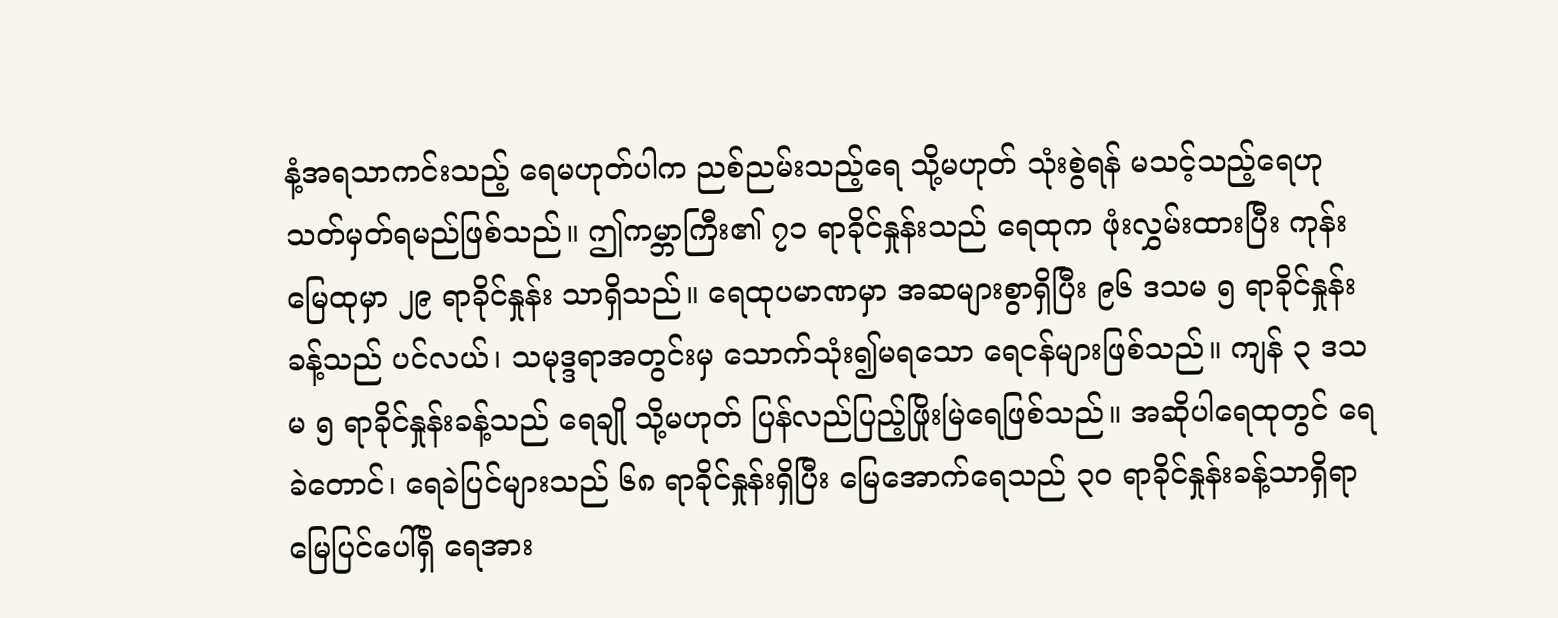နံ့အရသာကင်းသည့် ရေမဟုတ်ပါက ညစ်ညမ်းသည့်ရေ သို့မဟုတ် သုံးစွဲရန် မသင့်သည့်ရေဟု သတ်မှတ်ရမည်ဖြစ်သည်။ ဤကမ္ဘာကြီး၏ ၇၁ ရာခိုင်နှုန်းသည် ရေထုက ဖုံးလွှမ်းထားပြီး ကုန်းမြေထုမှာ ၂၉ ရာခိုင်နှုန်း သာရှိသည်။ ရေထုပမာဏမှာ အဆများစွာရှိပြီး ၉၆ ဒသမ ၅ ရာခိုင်နှုန်းခန့်သည် ပင်လယ်၊ သမုဒ္ဒရာအတွင်းမှ သောက်သုံး၍မရသော ရေငန်များဖြစ်သည်။ ကျန် ၃ ဒသမ ၅ ရာခိုင်နှုန်းခန့်သည် ရေချို သို့မဟုတ် ပြန်လည်ပြည့်ဖြိုးမြဲရေဖြစ်သည်။ အဆိုပါရေထုတွင် ရေခဲတောင်၊ ရေခဲပြင်များသည် ၆၈ ရာခိုင်နှုန်းရှိပြီး မြေအောက်ရေသည် ၃၀ ရာခိုင်နှုန်းခန့်သာရှိရာ မြေပြင်ပေါ်ရှိ ရေအား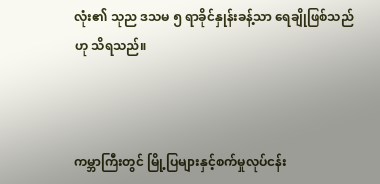လုံး၏ သုည ဒသမ ၅ ရာခိုင်နှုန်းခန့်သာ ရေချိုဖြစ်သည်ဟု သိရသည်။



ကမ္ဘာကြီးတွင် မြို့ပြများနှင့်စက်မှုလုပ်ငန်း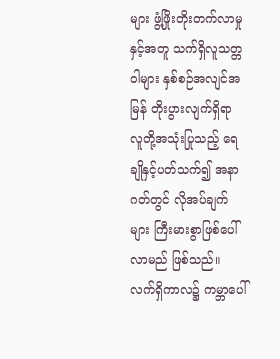များ ဖွံ့ဖြိုးတိုးတက်လာမှုနှင့်အတူ သက်ရှိလူသတ္တဝါများ နှစ်စဉ်အလျင်အမြန် တိုးပွားလျက်ရှိရာ လူတို့အသုံးပြုသည့် ရေချိုနှင့်ပတ်သက်၍ အနာဂတ်တွင် လိုအပ်ချက်များ ကြီးမားစွာဖြစ်ပေါ်လာမည် ဖြစ်သည်။ လက်ရှိကာလ၌ ကမ္ဘာပေါ်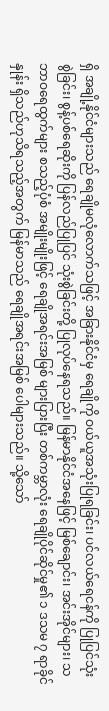ရှိ အချို့နိုင်ငံများသည် ရေချိုမလုံလောက်သဖြင့် အခြားနိုင်ငံမှ ရေချိုကို ဝယ်ယူအသုံးပြုရခြင်း၊ ပင်လယ်ရေငန်ကို ပြုပြင်သုံးစွဲခြင်း၊ စွန့်ပစ်ရေဆိုးကို ပြန်လည်ပြုပြင် သုံးစွဲခြင်းတို့ ပြုလုပ်နေရသည်။ မြန်မာနိုင်ငံအနေဖြင့် မြစ်ချောင်း၊ အင်းအိုင်များ၊ သဘာဝရေထွက်များ စသည့်ပုံစံ အမျိုးမျိုးဖြင့် ရေချိုအရင်းအမြစ် များပြားပြီး တစ်ကမ္ဘာလုံး ရေချိုပိုင်ဆိုင်မှု၏ ၁ ဒသမ ၇ ရာခိုင်နှုန်း ရှိသည်ဟုသိရသည့်အတွက် မြန်မာသည် ရေချိုအရင်းအမြစ် ပေါများသည်။ သို့သော်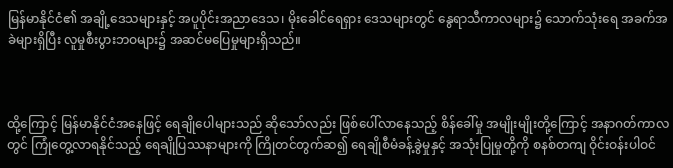မြန်မာနိုင်ငံ၏ အချို့ဒေသများနှင့် အပူပိုင်းအညာဒေသ၊ မိုးခေါင်ရေရှား ဒေသများတွင် နွေရာသီကာလများ၌ သောက်သုံးရေ အခက်အခဲများရှိပြီး လူမှုစီးပွားဘဝများ၌ အဆင်မပြေမှုများရှိသည်။



ထို့ကြောင့် မြန်မာနိုင်ငံအနေဖြင့် ရေချိုပေါများသည် ဆိုသော်လည်း ဖြစ်ပေါ်လာနေသည့် စိန်ခေါ်မှု အမျိုးမျိုးတို့ကြောင့် အနာဂတ်ကာလတွင် ကြုံတွေ့လာရနိုင်သည့် ရေချိုပြဿနာများကို ကြိုတင်တွက်ဆ၍ ရေချိုစီမံခန့်ခွဲမှုနှင့် အသုံးပြုမှုတို့ကို စနစ်တကျ ဝိုင်းဝန်းပါဝင်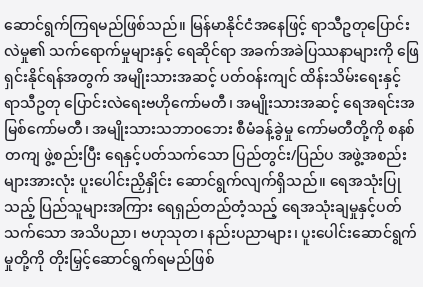ဆောင်ရွက်ကြရမည်ဖြစ်သည်။ မြန်မာနိုင်ငံအနေဖြင့် ရာသီဥတုပြောင်းလဲမှု၏ သက်ရောက်မှုများနှင့် ရေဆိုင်ရာ အခက်အခဲပြဿနာများကို ဖြေရှင်းနိုင်ရန်အတွက် အမျိုးသားအဆင့် ပတ်ဝန်းကျင် ထိန်းသိမ်းရေးနှင့် ရာသီဥတု ပြောင်းလဲရေးဗဟိုကော်မတီ၊ အမျိုးသားအဆင့် ရေအရင်းအမြစ်ကော်မတီ၊ အမျိုးသားသဘာဝဘေး စီမံခန့်ခွဲမှု ကော်မတီတို့ကို စနစ်တကျ ဖွဲ့စည်းပြီး ရေနှင့်ပတ်သက်သော ပြည်တွင်း/ပြည်ပ အဖွဲ့အစည်းများအားလုံး ပူးပေါင်းညှိနှိုင်း ဆောင်ရွက်လျက်ရှိသည်။ ရေအသုံးပြုသည့် ပြည်သူများအကြား ရေရှည်တည်တံ့သည့် ရေအသုံးချမှုနှင့်ပတ်သက်သော အသိပညာ၊ ဗဟုသုတ၊ နည်းပညာများ၊ ပူးပေါင်းဆောင်ရွက်မှုတို့ကို တိုးမြှင့်ဆောင်ရွက်ရမည်ဖြစ်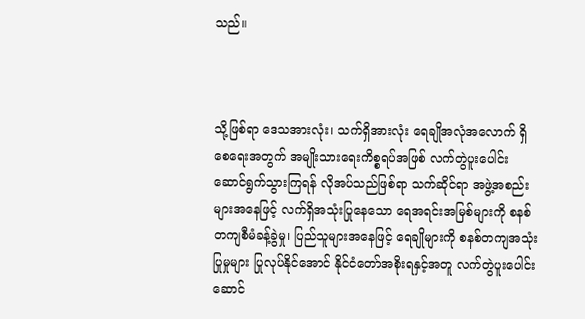သည်။



သို့ဖြစ်ရာ ဒေသအားလုံး၊ သက်ရှိအားလုံး ရေချိုအလုံအလောက် ရှိစေရေးအတွက် အမျိုးသားရေးကိစ္စရပ်အဖြစ် လက်တွဲပူးပေါင်း ဆောင်ရွက်သွားကြရန် လိုအပ်သည်ဖြစ်ရာ သက်ဆိုင်ရာ အဖွဲ့အစည်းများအနေဖြင့် လက်ရှိအသုံးပြုနေသော ရေအရင်းအမြစ်များကို စနစ်တကျစီမံခန့်ခွဲမှု၊ ပြည်သူများအနေဖြင့် ရေချိုများကို စနစ်တကျအသုံးပြုမှုများ ပြုလုပ်နိုင်အောင် နိုင်ငံတော်အစိုးရနှင့်အတူ လက်တွဲပူးပေါင်းဆောင်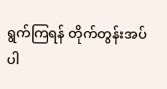ရွက်ကြရန် တိုက်တွန်းအပ်ပါ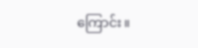ကြောင်း။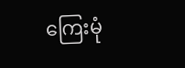ကြေးမုံ